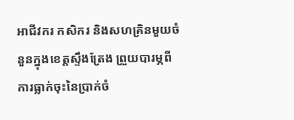អាជីវករ កសិករ និងសហគ្រិនមួយចំនួនក្នុងខេត្តស្ទឹងត្រែង ព្រួយបារម្ភពីការធ្លាក់ចុះនៃប្រាក់ចំ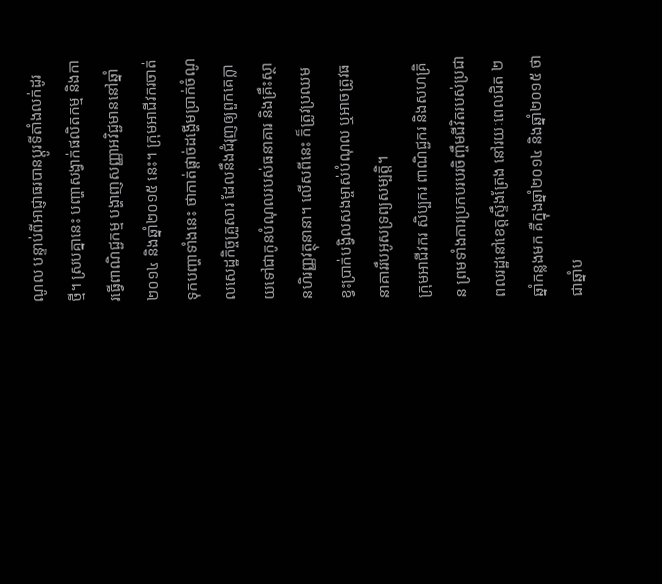ណូល បន្ទាប់ពីអាជ្ញាធរបានប្ដូរទីតាំងលក់ដូរថ្មី។ ស្របគ្នានេះ បញ្ហាសង្វាក់ផលិតកម្ម និងការធ្វើពាណិជ្ជកម្ម បង្ហាញសញ្ញាអវិជ្ជមាននៅឆ្នាំ២០១៤ និងឆ្នាំ២០១៥ នេះ។ ក្រុមអាជីវករចាត់ទុកបញ្ហាទាំងនេះ ថាកាត់ផ្តាច់ដង្ហើមប្រាក់ចំណូលសេដ្ឋកិច្ចគ្រួសារ ដែលនឹងជំរុញឲ្យពួកគេក្លាយទៅជាកូនបំណុលរបស់ធនាគារ និងគ្រឹះស្ថានហិរញ្ញវត្ថុនានា។ លើសពីនេះ ក៏ត្រូវប្រឈមខ្វះប្រាក់បង្វិលសងម្ចាស់បំណុល ឬអាចត្រូវធនាគាររឹបអូសទ្រព្យសម្បត្តិ។
ក្រុមអាជីវករ សិប្បករ ពាណិជ្ជករ និងសហគ្រិន ព្រមទាំងការប្រកបរបរចិញ្ចឹមជីវិតរបស់ប្រជាពលរដ្ឋនៅខេត្តស្ទឹងត្រែង នៅរយៈពេលជិត ២ឆ្នាំកន្លងមក គឺក្នុងឆ្នាំ២០១៤ និងឆ្នាំ២០១៥ ថាជាឆ្នាំប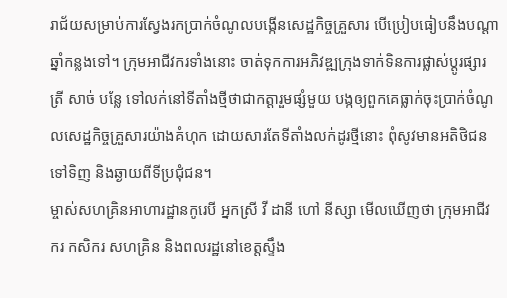រាជ័យសម្រាប់ការស្វែងរកប្រាក់ចំណូលបង្កើនសេដ្ឋកិច្ចគ្រួសារ បើប្រៀបធៀបនឹងបណ្ដាឆ្នាំកន្លងទៅ។ ក្រុមអាជីវករទាំងនោះ ចាត់ទុកការអភិវឌ្ឍក្រុងទាក់ទិនការផ្លាស់ប្ដូរផ្សារត្រី សាច់ បន្លែ ទៅលក់នៅទីតាំងថ្មីថាជាកត្តារួមផ្សំមួយ បង្កឲ្យពួកគេធ្លាក់ចុះប្រាក់ចំណូលសេដ្ឋកិច្ចគ្រួសារយ៉ាងគំហុក ដោយសារតែទីតាំងលក់ដូរថ្មីនោះ ពុំសូវមានអតិថិជនទៅទិញ និងឆ្ងាយពីទីប្រជុំជន។
ម្ចាស់សហគ្រិនអាហារដ្ឋានកូរេបី អ្នកស្រី វី ដានី ហៅ នីស្សា មើលឃើញថា ក្រុមអាជីវករ កសិករ សហគ្រិន និងពលរដ្ឋនៅខេត្តស្ទឹង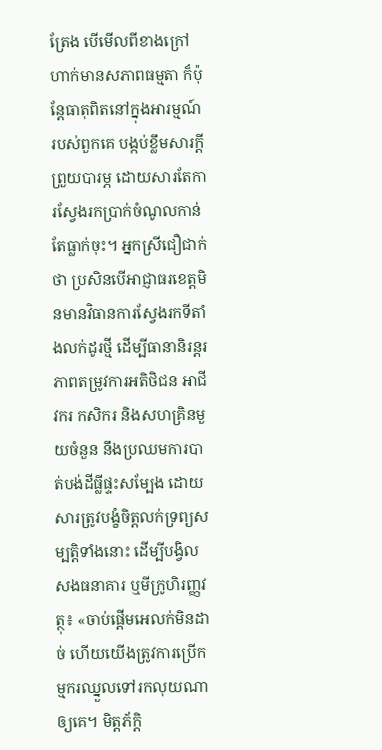ត្រែង បើមើលពីខាងក្រៅហាក់មានសភាពធម្មតា ក៏ប៉ុន្តែធាតុពិតនៅក្នុងអារម្មណ៍របស់ពួកគេ បង្កប់ខ្លឹមសារក្តីព្រួយបារម្ភ ដោយសារតែការស្វែងរកប្រាក់ចំណូលកាន់តែធ្លាក់ចុះ។ អ្នកស្រីជឿជាក់ថា ប្រសិនបើអាជ្ញាធរខេត្តមិនមានវិធានការស្វែងរកទីតាំងលក់ដូរថ្មី ដើម្បីធានានិរន្តរភាពតម្រូវការអតិថិជន អាជីវករ កសិករ និងសហគ្រិនមួយចំនួន នឹងប្រឈមការបាត់បង់ដីធ្លីផ្ទះសម្បែង ដោយសារត្រូវបង្ខំចិត្តលក់ទ្រព្យសម្បត្តិទាំងនោះ ដើម្បីបង្វិលសងធនាគារ ឬមីក្រូហិរញ្ញវត្ថុ៖ «ចាប់ផ្ដើមអេលក់មិនដាច់ ហើយយើងត្រូវការប្រើកម្មករឈ្នួលទៅរកលុយណាឲ្យគេ។ មិត្តភ័ក្ដិ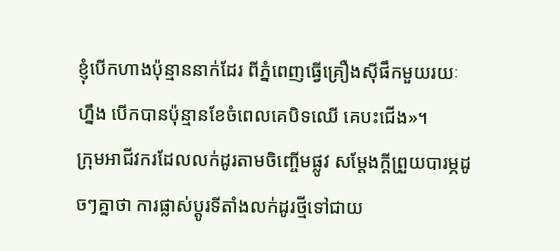ខ្ញុំបើកហាងប៉ុន្មាននាក់ដែរ ពីភ្នំពេញធ្វើគ្រឿងស៊ីផឹកមួយរយៈហ្នឹង បើកបានប៉ុន្មានខែចំពេលគេបិទឈើ គេបះជើង»។
ក្រុមអាជីវករដែលលក់ដូរតាមចិញ្ចើមផ្លូវ សម្ដែងក្តីព្រួយបារម្ភដូចៗគ្នាថា ការផ្លាស់ប្ដូរទីតាំងលក់ដូរថ្មីទៅជាយ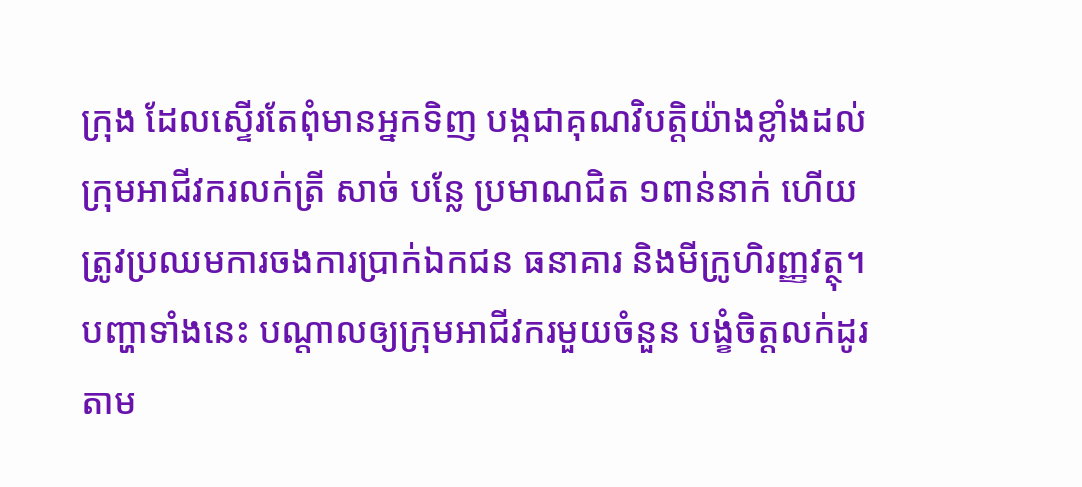ក្រុង ដែលស្ទើរតែពុំមានអ្នកទិញ បង្កជាគុណវិបត្តិយ៉ាងខ្លាំងដល់ក្រុមអាជីវករលក់ត្រី សាច់ បន្លែ ប្រមាណជិត ១ពាន់នាក់ ហើយត្រូវប្រឈមការចងការប្រាក់ឯកជន ធនាគារ និងមីក្រូហិរញ្ញវត្ថុ។ បញ្ហាទាំងនេះ បណ្ដាលឲ្យក្រុមអាជីវករមួយចំនួន បង្ខំចិត្តលក់ដូរតាម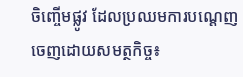ចិញ្ចើមផ្លូវ ដែលប្រឈមការបណ្ដេញចេញដោយសមត្ថកិច្ច៖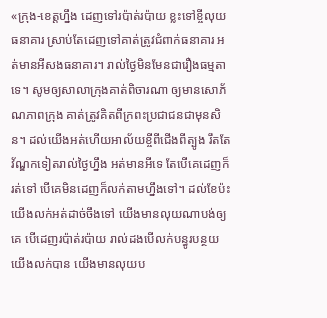«ក្រុង-ខេត្តហ្នឹង ដេញទៅរប៉ាត់រប៉ាយ ខ្លះទៅខ្ចីលុយធនាគារ ស្រាប់តែដេញទៅគាត់ត្រូវជំពាក់ធនាគារ អត់មានអីសងធនាគារ។ រាល់ថ្ងៃមិនមែនជារឿងធម្មតាទេ។ សូមឲ្យសាលាក្រុងគាត់ពិចារណា ឲ្យមានសោភ័ណភាពក្រុង គាត់ត្រូវគិតពីក្រពះប្រជាជនជាមុនសិន។ ដល់យើងអត់ហើយអាល័យខ្ចីពីជើងពីត្បូង រឹតតែវ័ណ្ឌកទៀតរាល់ថ្ងៃហ្នឹង អត់មានអីទេ តែបើគេដេញក៏រត់ទៅ បើគេមិនដេញក៏លក់តាមហ្នឹងទៅ។ ដល់ខែប៉ះយើងលក់អត់ដាច់ចឹងទៅ យើងមានលុយណាបង់ឲ្យគេ បើដេញរប៉ាត់រប៉ាយ រាល់ដងបើលក់បន្ធូរបន្ថយ យើងលក់បាន យើងមានលុយប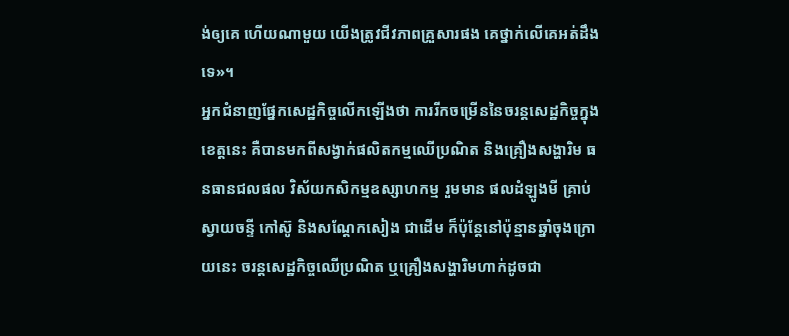ង់ឲ្យគេ ហើយណាមួយ យើងត្រូវជីវភាពគ្រួសារផង គេថ្នាក់លើគេអត់ដឹងទេ»។
អ្នកជំនាញផ្នែកសេដ្ឋកិច្ចលើកឡើងថា ការរីកចម្រើននៃចរន្តសេដ្ឋកិច្ចក្នុងខេត្តនេះ គឺបានមកពីសង្វាក់ផលិតកម្មឈើប្រណិត និងគ្រឿងសង្ហារិម ធនធានជលផល វិស័យកសិកម្មឧស្សាហកម្ម រួមមាន ផលដំឡូងមី គ្រាប់ស្វាយចន្ទី កៅស៊ូ និងសណ្ដែកសៀង ជាដើម ក៏ប៉ុន្តែនៅប៉ុន្មានឆ្នាំចុងក្រោយនេះ ចរន្តសេដ្ឋកិច្ចឈើប្រណិត ឬគ្រឿងសង្ហារិមហាក់ដូចជា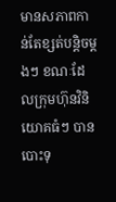មានសភាពកាន់តែខ្សត់បន្តិចម្តងៗ ខណៈដែលក្រុមហ៊ុនវិនិយោគធំៗ បានបោះទុ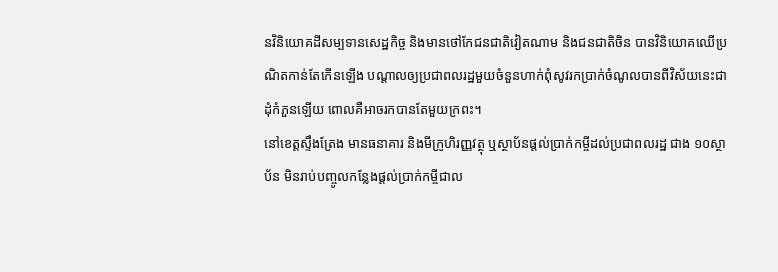នវិនិយោគដីសម្បទានសេដ្ឋកិច្ច និងមានថៅកែជនជាតិវៀតណាម និងជនជាតិចិន បានវិនិយោគឈើប្រណិតកាន់តែកើនឡើង បណ្ដាលឲ្យប្រជាពលរដ្ឋមួយចំនួនហាក់ពុំសូវរកប្រាក់ចំណូលបានពីវិស័យនេះជាដុំកំភួនឡើយ ពោលគឺអាចរកបានតែមួយក្រពះ។
នៅខេត្តស្ទឹងត្រែង មានធនាគារ និងមីក្រូហិរញ្ញវត្ថុ ឬស្ថាប័នផ្តល់ប្រាក់កម្ចីដល់ប្រជាពលរដ្ឋ ជាង ១០ស្ថាប័ន មិនរាប់បញ្ចូលកន្លែងផ្តល់ប្រាក់កម្ចីជាល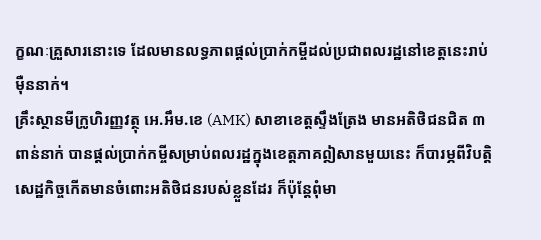ក្ខណៈគ្រួសារនោះទេ ដែលមានលទ្ធភាពផ្តល់ប្រាក់កម្ចីដល់ប្រជាពលរដ្ឋនៅខេត្តនេះរាប់ម៉ឺននាក់។
គ្រឹះស្ថានមីក្រូហិរញ្ញវត្ថុ អេ.អឹម.ខេ (AMK) សាខាខេត្តស្ទឹងត្រែង មានអតិថិជនជិត ៣ពាន់នាក់ បានផ្តល់ប្រាក់កម្ចីសម្រាប់ពលរដ្ឋក្នុងខេត្តភាគឦសានមួយនេះ ក៏បារម្ភពីវិបត្តិសេដ្ឋកិច្ចកើតមានចំពោះអតិថិជនរបស់ខ្លួនដែរ ក៏ប៉ុន្តែពុំមា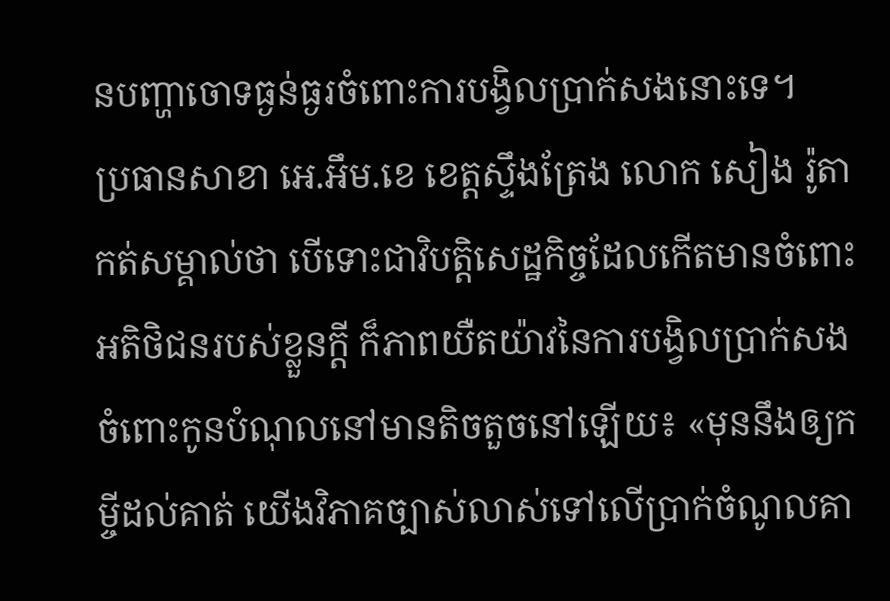នបញ្ហាចោទធ្ងន់ធ្ងរចំពោះការបង្វិលប្រាក់សងនោះទេ។
ប្រធានសាខា អេ.អឹម.ខេ ខេត្តស្ទឹងត្រែង លោក សៀង រ៉ូតា កត់សម្គាល់ថា បើទោះជាវិបត្តិសេដ្ឋកិច្ចដែលកើតមានចំពោះអតិថិជនរបស់ខ្លួនក្តី ក៏ភាពយឺតយ៉ាវនៃការបង្វិលប្រាក់សងចំពោះកូនបំណុលនៅមានតិចតួចនៅឡើយ៖ «មុននឹងឲ្យកម្ចីដល់គាត់ យើងវិភាគច្បាស់លាស់ទៅលើប្រាក់ចំណូលគា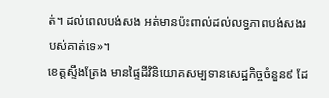ត់។ ដល់ពេលបង់សង អត់មានប៉ះពាល់ដល់លទ្ធភាពបង់សងរបស់គាត់ទេ»។
ខេត្តស្ទឹងត្រែង មានផ្ទៃដីវិនិយោគសម្បទានសេដ្ឋកិច្ចចំនួន៩ ដែ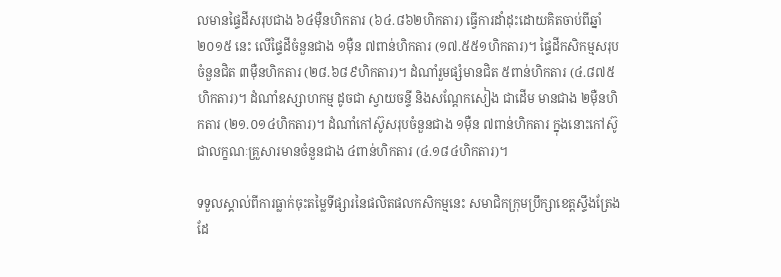លមានផ្ទៃដីសរុបជាង ៦៤ម៉ឺនហិកតារ (៦៤.៨៦២ហិកតារ) ធ្វើការដាំដុះដោយគិតចាប់ពីឆ្នាំ២០១៥ នេះ លើផ្ទៃដីចំនួនជាង ១ម៉ឺន ៧ពាន់ហិកតារ (១៧.៥៥១ហិកតារ)។ ផ្ទៃដីកសិកម្មសរុបចំនួនជិត ៣ម៉ឺនហិកតារ (២៨.៦៨៩ហិកតារ)។ ដំណាំរួមផ្សំមានជិត ៥ពាន់ហិកតារ (៤.៨៧៥ហិកតារ)។ ដំណាំឧស្សាហកម្ម ដូចជា ស្វាយចន្ទី និងសណ្ដែកសៀង ជាដើម មានជាង ២ម៉ឺនហិកតារ (២១.០១៤ហិកតារ)។ ដំណាំកៅស៊ូសរុបចំនួនជាង ១ម៉ឺន ៧ពាន់ហិកតារ ក្នុងនោះកៅស៊ូជាលក្ខណៈគ្រួសារមានចំនួនជាង ៤ពាន់ហិកតារ (៤.១៨៤ហិកតារ)។

ទទួលស្គាល់ពីការធ្លាក់ចុះតម្លៃទីផ្សារនៃផលិតផលកសិកម្មនេះ សមាជិកក្រុមប្រឹក្សាខេត្តស្ទឹងត្រែង ដែ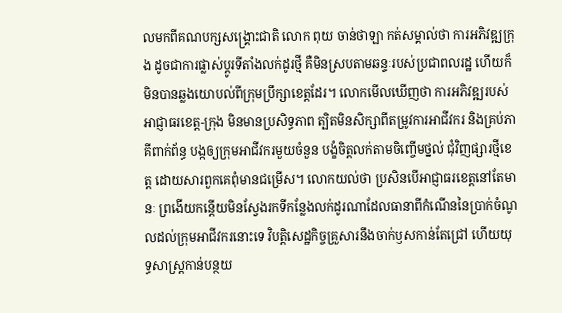លមកពីគណបក្សសង្គ្រោះជាតិ លោក ពុយ ចាន់ថាឡា កត់សម្គាល់ថា ការអភិវឌ្ឍក្រុង ដូចជាការផ្លាស់ប្ដូរទីតាំងលក់ដូរថ្មី គឺមិនស្របតាមឆន្ទៈរបស់ប្រជាពលរដ្ឋ ហើយក៏មិនបានឆ្លងយោបល់ពីក្រុមប្រឹក្សាខេត្តដែរ។ លោកមើលឃើញថា ការអភិវឌ្ឍរបស់អាជ្ញាធរខេត្ត-ក្រុង មិនមានប្រសិទ្ធភាព ត្បិតមិនសិក្សាពីតម្រូវការអាជីវករ និងគ្រប់ភាគីពាក់ព័ន្ធ បង្កឲ្យក្រុមអាជីវករមួយចំនួន បង្ខំចិត្តលក់តាមចិញ្ចើមថ្នល់ ជុំវិញផ្សារថ្មីខេត្ត ដោយសារពួកគេពុំមានជម្រើស។ លោកយល់ថា ប្រសិនបើអាជ្ញាធរខេត្តនៅតែមានៈ ព្រងើយកន្តើយមិនស្វែងរកទីកន្លែងលក់ដូរណាដែលធានាពីកំណើននៃប្រាក់ចំណូលដល់ក្រុមអាជីវករនោះទេ វិបត្តិសេដ្ឋកិច្ចគ្រួសារនឹងចាក់ឫសកាន់តែជ្រៅ ហើយយុទ្ធសាស្ត្រកាន់បន្ថយ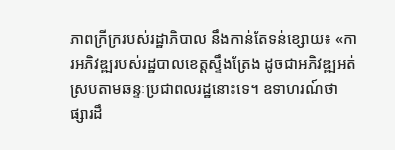ភាពក្រីក្ររបស់រដ្ឋាភិបាល នឹងកាន់តែទន់ខ្សោយ៖ «ការអភិវឌ្ឍរបស់រដ្ឋបាលខេត្តស្ទឹងត្រែង ដូចជាអភិវឌ្ឍអត់ស្របតាមឆន្ទៈប្រជាពលរដ្ឋនោះទេ។ ឧទាហរណ៍ថា ផ្សារដឹ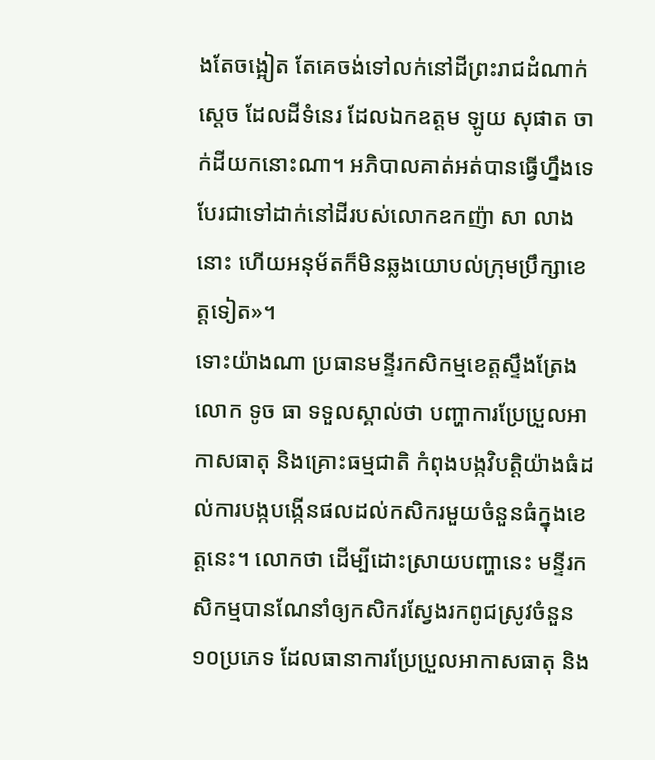ងតែចង្អៀត តែគេចង់ទៅលក់នៅដីព្រះរាជដំណាក់ស្ដេច ដែលដីទំនេរ ដែលឯកឧត្តម ឡូយ សុផាត ចាក់ដីយកនោះណា។ អភិបាលគាត់អត់បានធ្វើហ្នឹងទេ បែរជាទៅដាក់នៅដីរបស់លោកឧកញ៉ា សា លាង នោះ ហើយអនុម័តក៏មិនឆ្លងយោបល់ក្រុមប្រឹក្សាខេត្តទៀត»។
ទោះយ៉ាងណា ប្រធានមន្ទីរកសិកម្មខេត្តស្ទឹងត្រែង លោក ទូច ធា ទទួលស្គាល់ថា បញ្ហាការប្រែប្រួលអាកាសធាតុ និងគ្រោះធម្មជាតិ កំពុងបង្កវិបត្តិយ៉ាងធំដល់ការបង្កបង្កើនផលដល់កសិករមួយចំនួនធំក្នុងខេត្តនេះ។ លោកថា ដើម្បីដោះស្រាយបញ្ហានេះ មន្ទីរកសិកម្មបានណែនាំឲ្យកសិករស្វែងរកពូជស្រូវចំនួន ១០ប្រភេទ ដែលធានាការប្រែប្រួលអាកាសធាតុ និង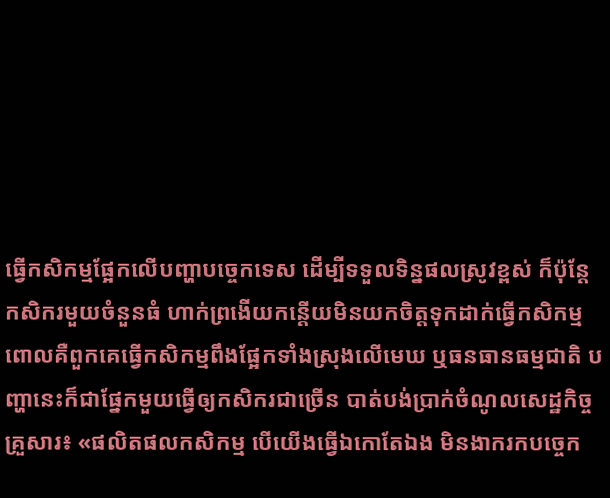ធ្វើកសិកម្មផ្អែកលើបញ្ហាបច្ចេកទេស ដើម្បីទទួលទិន្នផលស្រូវខ្ពស់ ក៏ប៉ុន្តែកសិករមួយចំនួនធំ ហាក់ព្រងើយកន្តើយមិនយកចិត្តទុកដាក់ធ្វើកសិកម្ម ពោលគឺពួកគេធ្វើកសិកម្មពឹងផ្អែកទាំងស្រុងលើមេឃ ឬធនធានធម្មជាតិ បញ្ហានេះក៏ជាផ្នែកមួយធ្វើឲ្យកសិករជាច្រើន បាត់បង់ប្រាក់ចំណូលសេដ្ឋកិច្ចគ្រួសារ៖ «ផលិតផលកសិកម្ម បើយើងធ្វើឯកោតែឯង មិនងាករកបច្ចេក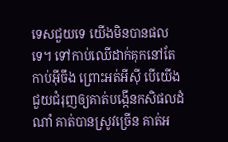ទេសជួយទេ យើងមិនបានផលទេ។ ទៅកាប់ឈើដាក់គុកនៅតែកាប់អ៊ីចឹង ព្រោះអត់អីស៊ី បើយើងជួយជំរុញឲ្យគាត់បង្កើនកសិផលដំណាំ គាត់បានស្រូវច្រើន គាត់អ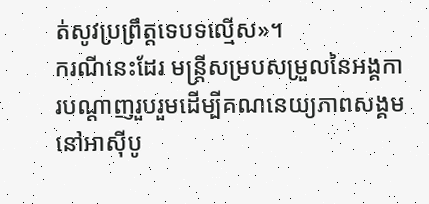ត់សូវប្រព្រឹត្តទេបទល្មើស»។
ករណីនេះដែរ មន្ត្រីសម្របសម្រួលនៃអង្គការបណ្ដាញរួបរួមដើម្បីគណនេយ្យភាពសង្គមនៅអាស៊ីបូ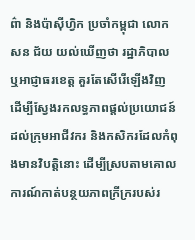ព៌ា និងប៉ាស៊ីហ្វិក ប្រចាំកម្ពុជា លោក សន ជ័យ យល់ឃើញថា រដ្ឋាភិបាល ឬអាជ្ញាធរខេត្ត គួរតែសើរើឡើងវិញ ដើម្បីស្វែងរកលទ្ធភាពផ្តល់ប្រយោជន៍ដល់ក្រុមអាជីវករ និងកសិករដែលកំពុងមានវិបត្តិនោះ ដើម្បីស្របតាមគោលការណ៍កាត់បន្ថយភាពក្រីក្ររបស់រ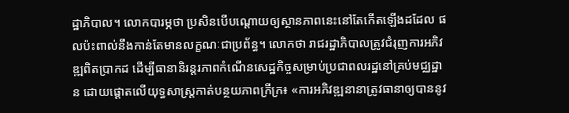ដ្ឋាភិបាល។ លោកបារម្ភថា ប្រសិនបើបណ្តោយឲ្យស្ថានភាពនេះនៅតែកើតឡើងដដែល ផលប៉ះពាល់នឹងកាន់តែមានលក្ខណៈជាប្រព័ន្ធ។ លោកថា រាជរដ្ឋាភិបាលត្រូវជំរុញការអភិវឌ្ឍពិតប្រាកដ ដើម្បីធានានិរន្តរភាពកំណើនសេដ្ឋកិច្ចសម្រាប់ប្រជាពលរដ្ឋនៅគ្រប់មជ្ឈដ្ឋាន ដោយផ្ដោតលើយុទ្ធសាស្ត្រកាត់បន្ថយភាពក្រីក្រ៖ «ការអភិវឌ្ឍនានាត្រូវធានាឲ្យបាននូវ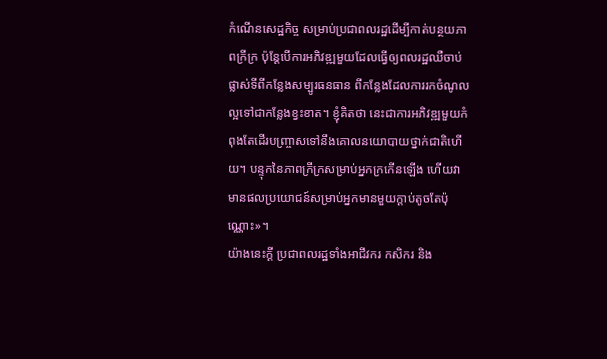កំណើនសេដ្ឋកិច្ច សម្រាប់ប្រជាពលរដ្ឋដើម្បីកាត់បន្ថយភាពក្រីក្រ ប៉ុន្តែបើការអភិវឌ្ឍមួយដែលធ្វើឲ្យពលរដ្ឋឈឺចាប់ ផ្លាស់ទីពីកន្លែងសម្បូរធនធាន ពីកន្លែងដែលការរកចំណូលល្អទៅជាកន្លែងខ្វះខាត។ ខ្ញុំគិតថា នេះជាការអភិវឌ្ឍមួយកំពុងតែដើរបញ្ច្រាសទៅនឹងគោលនយោបាយថ្នាក់ជាតិហើយ។ បន្ទុកនៃភាពក្រីក្រសម្រាប់អ្នកក្រកើនឡើង ហើយវាមានផលប្រយោជន៍សម្រាប់អ្នកមានមួយក្តាប់តូចតែប៉ុណ្ណោះ»។
យ៉ាងនេះក្តី ប្រជាពលរដ្ឋទាំងអាជីវករ កសិករ និង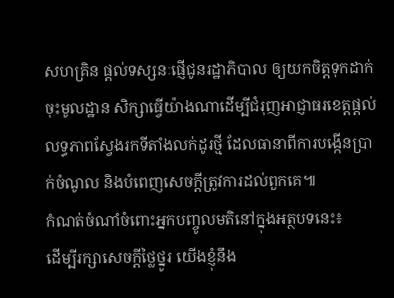សហគ្រិន ផ្តល់ទស្សនៈផ្ញើជូនរដ្ឋាភិបាល ឲ្យយកចិត្តទុកដាក់ចុះមូលដ្ឋាន សិក្សាធ្វើយ៉ាងណាដើម្បីជំរុញអាជ្ញាធរខេត្តផ្តល់លទ្ធភាពស្វែងរកទីតាំងលក់ដូរថ្មី ដែលធានាពីការបង្កើនប្រាក់ចំណូល និងបំពេញសេចក្តីត្រូវការដល់ពួកគេ៕
កំណត់ចំណាំចំពោះអ្នកបញ្ចូលមតិនៅក្នុងអត្ថបទនេះ៖
ដើម្បីរក្សាសេចក្ដីថ្លៃថ្នូរ យើងខ្ញុំនឹង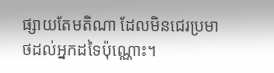ផ្សាយតែមតិណា ដែលមិនជេរប្រមាថដល់អ្នកដទៃប៉ុណ្ណោះ។